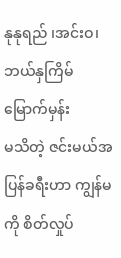နုနုရည် ၊အင်းဝ၊
ဘယ်နှကြိမ်မြောက်မှန်း
မသိတဲ့ ဇင်းမယ်အပြန်ခရီးဟာ ကျွန်မကို စိတ်လှုပ်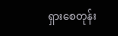ရှားစေတုန်း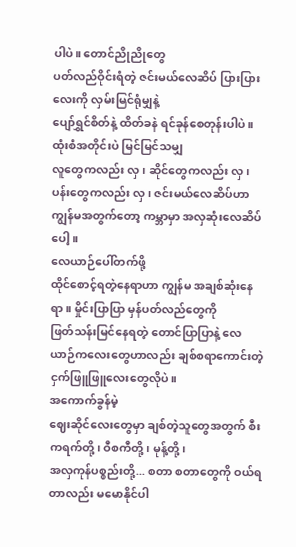ပါပဲ။ တောင်ညိုညိုတွေ
ပတ်လည်ဝိုင်းရံတဲ့ ဇင်းမယ်လေဆိပ် ပြားပြားလေးကို လှမ်းမြင်ရုံမျှနဲ့
ပျော်ရွှင်စိတ်နဲ့ ထိတ်ခနဲ ရင်ခုန်စေတုန်းပါပဲ။ ထုံးစံအတိုင်းပဲ မြင်မြင်သမျှ
လူတွေကလည်း လှ၊ ဆိုင်တွေကလည်း လှ၊ ပန်းတွေကလည်း လှ၊ ဇင်းမယ်လေဆိပ်ဟာ
ကျွန်မအတွက်တော့ ကမ္ဘာမှာ အလှဆုံးလေဆိပ်ပေါ့။
လေယာဉ်ပေါ်တက်ဖို့
ထိုင်စောင့်ရတဲ့နေရာဟာ ကျွန်မ အချစ်ဆုံးနေရာ။ မှိုင်းပြာပြာ မှန်ပတ်လည်တွေကို
ဖြတ်သန်းမြင်နေရတဲ့ တောင်ပြာပြာနဲ့ လေယာဉ်ကလေးတွေဟာလည်း ချစ်စရာကောင်းတဲ့
ငှက်ဖြူဖြူလေးတွေလိုပဲ။
အကောက်ခွန်မဲ့
ဈေးဆိုင်လေးတွေမှာ ချစ်တဲ့သူတွေအတွက် စီးကရက်တို့၊ ဝီစကီတို့၊ မုန့်တို့၊
အလှကုန်ပစ္စည်းတို့... စတာ စတာတွေကို ဝယ်ရတာလည်း မမောနိုင်ပါ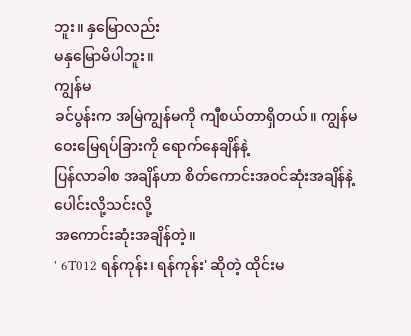ဘူး။ နှမြောလည်း
မနှမြောမိပါဘူး။
ကျွန်မ
ခင်ပွန်းက အမြဲကျွန်မကို ကျီစယ်တာရှိတယ်။ ကျွန်မ ဝေးမြေရပ်ခြားကို ရောက်နေချိန်နဲ့
ပြန်လာခါစ အချိန်ဟာ စိတ်ကောင်းအဝင်ဆုံးအချိန်နဲ့ ပေါင်းလို့သင်းလို့
အကောင်းဆုံးအချိန်တဲ့။
' 6T012 ရန်ကုန်း၊ ရန်ကုန်း' ဆိုတဲ့ ထိုင်းမ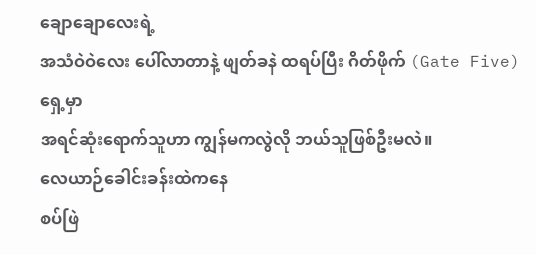ချောချောလေးရဲ့
အသံဝဲဝဲလေး ပေါ်လာတာနဲ့ ဖျတ်ခနဲ ထရပ်ပြီး ဂိတ်ဖိုက် (Gate Five) ရှေ့မှာ
အရင်ဆုံးရောက်သူဟာ ကျွန်မကလွဲလို ဘယ်သူဖြစ်ဦးမလဲ။
လေယာဉ်ခေါင်းခန်းထဲကနေ
စပ်ဖြဲ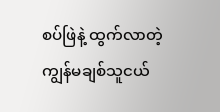စပ်ဖြဲနဲ့ ထွက်လာတဲ့ ကျွန်မချစ်သူငယ်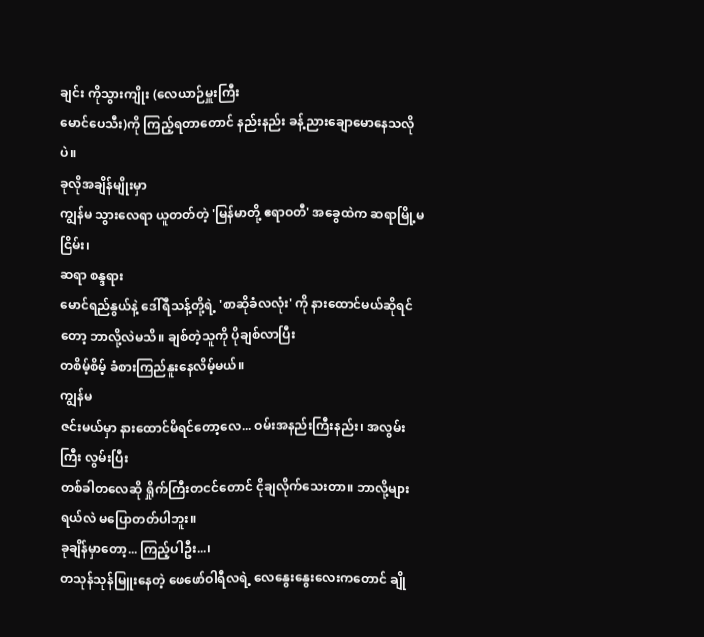ချင်း ကိုသွားကျိုး (လေယာဉ်မှူးကြီး
မောင်ပေသီး)ကို ကြည့်ရတာတောင် နည်းနည်း ခန့်ညားချောမောနေသလိုပဲ။
ခုလိုအချိန်မျိုးမှာ
ကျွန်မ သွားလေရာ ယူတတ်တဲ့ 'မြန်မာတို့ ဧရာဝတီ' အခွေထဲက ဆရာမြို့မငြိမ်း၊
ဆရာ စန္ဒရား
မောင်ရည်နွယ်နဲ့ ဒေါ်ရီသန့်တို့ရဲ့ 'စာဆိုခံလလုံး' ကို နားထောင်မယ်ဆိုရင်တော့ ဘာလို့လဲမသိ။ ချစ်တဲ့သူကို ပိုချစ်လာပြီး
တစိမ့်စိမ့် ခံစားကြည်နူးနေလိမ့်မယ်။
ကျွန်မ
ဇင်းမယ်မှာ နားထောင်မိရင်တော့လေ... ဝမ်းအနည်းကြီးနည်း၊ အလွမ်းကြီး လွမ်းပြီး
တစ်ခါတလေဆို ရှိုက်ကြီးတငင်တောင် ငိုချလိုက်သေးတာ။ ဘာလို့များရယ်လဲ မပြောတတ်ပါဘူး။
ခုချိန်မှာတော့... ကြည့်ပါဦး...၊
တသုန်သုန်မြူးနေတဲ့ ဖေဖော်ဝါရီလရဲ့ လေနွေးနွေးလေးကတောင် ချို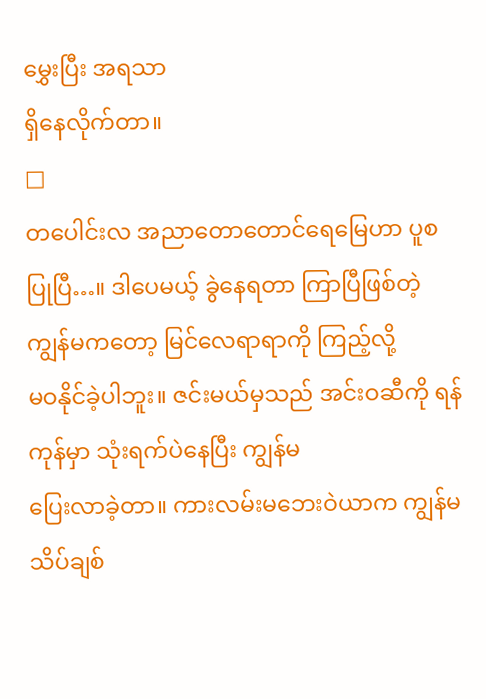မွှေးပြီး အရသာ
ရှိနေလိုက်တာ။
□
တပေါင်းလ အညာတောတောင်ရေမြေဟာ ပူစ
ပြုပြီ…။ ဒါပေမယ့် ခွဲနေရတာ ကြာပြီဖြစ်တဲ့ ကျွန်မကတော့ မြင်လေရာရာကို ကြည့်လို့
မဝနိုင်ခဲ့ပါဘူး။ ဇင်းမယ်မှသည် အင်းဝဆီကို ရန်ကုန်မှာ သုံးရက်ပဲနေပြီး ကျွန်မ
ပြေးလာခဲ့တာ။ ကားလမ်းမဘေးဝဲယာက ကျွန်မ သိပ်ချစ်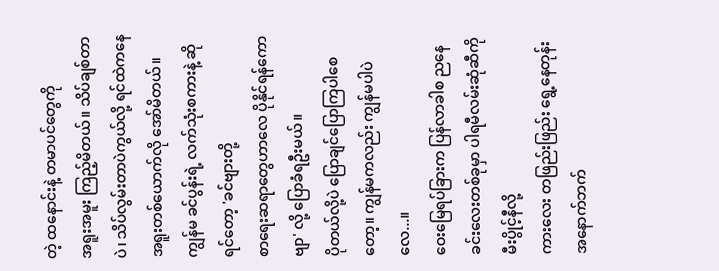တဲ့ ထနောင်းနဲ့ တမာပင်တွေကို
အရူးအမူး ကြည့်မိတယ်။ သိပ်ချစ်တာပဲ၊ သိပ်လွမ်းတာပဲကွယ်လို့ ရင်ထဲကနေ
အရူးတစ်ယောက်လို အော်မိတယ်။ ကျွန်မ ခင်ပွန်းရဲ့ လက်သုံးစကားနဲ့ ဆိုရင်တော့ 'ခင်ဗျားတို့
စာရေးဆရာတွေဟာလေ ပိုနိုင်ရန်ကောဗျာ' လို့ ပြောခံရဦးမယ်။
ပိုတယ်လို့ပဲ ပြောချင်ပြောကြပါစေတော့။ ကျွန်မကလည်း ကျွန်မပါပဲလေ...။
ဝေးမြေရပ်ခြားက ပြန်လာခါစ ညနေခင်းလေးတစ်ခုမှာ ပါရမီလမ်းဆုံဆီကို မီးပွိုင့်နီလို့
ကားလေး တဖြည်းဖြည်း ရွေ့နေတုန်း အနောက်ဘက်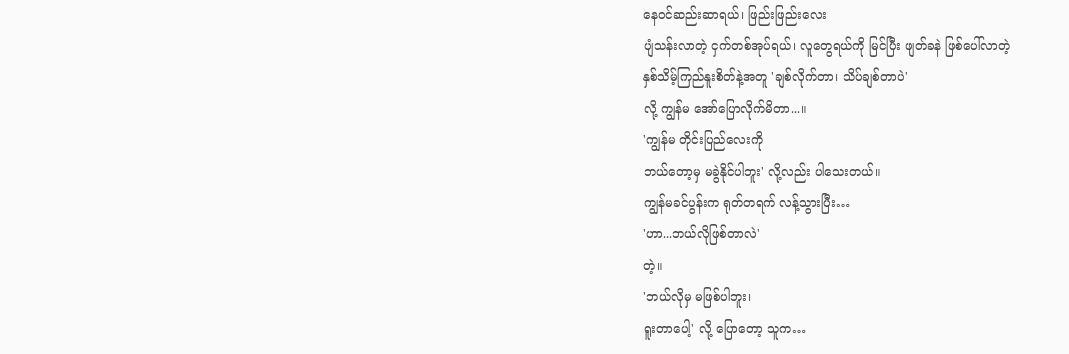နေဝင်ဆည်းဆာရယ်၊ ဖြည်းဖြည်းလေး
ပျံသန်းလာတဲ့ ငှက်တစ်အုပ်ရယ်၊ လူတွေရယ်ကို မြင်ပြီး ဖျတ်ခနဲ ဖြစ်ပေါ်လာတဲ့
နှစ်သိမ့်ကြည်နူးစိတ်နဲ့အတူ 'ချစ်လိုက်တာ၊ သိပ်ချစ်တာပဲ'
လို့ ကျွန်မ အော်ပြောလိုက်မိတာ...။
'ကျွန်မ တိုင်းပြည်လေးကို
ဘယ်တော့မှ မခွဲနိုင်ပါဘူး' လို့လည်း ပါသေးတယ်။
ကျွန်မခင်ပွန်းက ရုတ်တရက် လန့်သွားပြီး…
'ဟာ...ဘယ်လိုဖြစ်တာလဲ'
တဲ့။
'ဘယ်လိုမှ မဖြစ်ပါဘူး၊
ရူးတာပေါ့' လို့ ပြောတော့ သူက…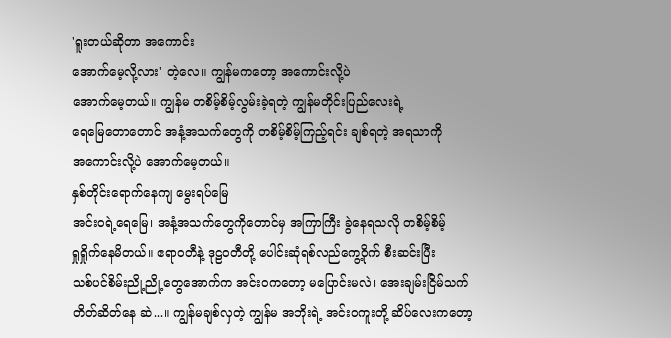'ရူးတယ်ဆိုတာ အကောင်း
အောက်မေ့လို့လား' တဲ့လေ။ ကျွန်မကတော့ အကောင်းလို့ပဲ
အောက်မေ့တယ်။ ကျွန်မ တစိမ့်စိမ့်လွမ်းခဲ့ရတဲ့ ကျွန်မတိုင်းပြည်လေးရဲ့
ရေမြေတောတောင် အနံ့အသက်တွေကို တစိမ့်စိမ့်ကြည့်ရင်း ချစ်ရတဲ့ အရသာကို
အကောင်းလို့ပဲ အောက်မေ့တယ်။
နှစ်တိုင်းရောက်နေကျ မွေးရပ်မြေ
အင်းဝရဲ့ရေမြေ၊ အနံ့အသက်တွေကိုတောင်မှ အကြာကြီး ခွဲနေရသလို တစိမ့်စိမ့်
ရှုရှိုက်နေမိတယ်။ ဧရာဝတီနဲ့ ဒုဠဝတီတို့ ပေါင်းဆုံရစ်လည်ကွေ့ဝိုက် စီးဆင်းပြီး
သစ်ပင်စိမ်းညို့ညို့တွေအောက်က အင်းဝကတော့ မပြောင်းမလဲ၊ အေးချမ်းငြိမ်သက်
တိတ်ဆိတ်နေ ဆဲ...။ ကျွန်မချစ်လှတဲ့ ကျွန်မ အဘိုးရဲ့ အင်းဝကူးတို့ ဆိပ်လေးကတော့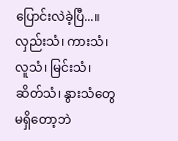ပြောင်းလဲခဲ့ပြီ...။ လှည်းသံ၊ ကားသံ၊ လူသံ၊ မြင်းသံ၊ ဆိတ်သံ၊ နွားသံတွေ မရှိတော့ဘဲ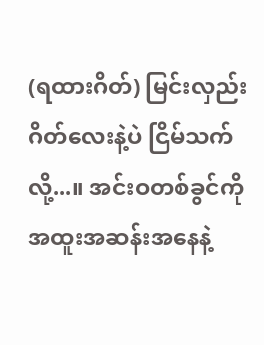(ရထားဂိတ်) မြင်းလှည်းဂိတ်လေးနဲ့ပဲ ငြိမ်သက်လို့...။ အင်းဝတစ်ခွင်ကို
အထူးအဆန်းအနေနဲ့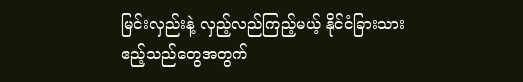မြင်းလှည်းနဲ့ လှည့်လည်ကြည့်မယ့် နိုင်ငံခြားသား ဧည့်သည်တွေအတွက်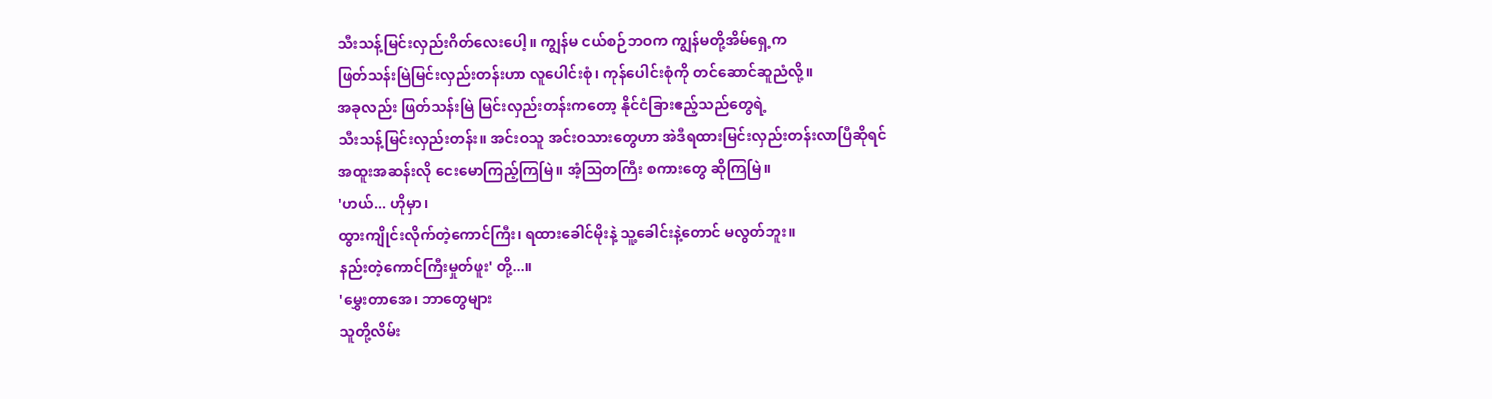သီးသန့်မြင်းလှည်းဂိတ်လေးပေါ့။ ကျွန်မ ငယ်စဉ်ဘဝက ကျွန်မတို့အိမ်ရှေ့က
ဖြတ်သန်းမြဲမြင်းလှည်းတန်းဟာ လူပေါင်းစုံ၊ ကုန်ပေါင်းစုံကို တင်ဆောင်ဆူညံလို့။
အခုလည်း ဖြတ်သန်းမြဲ မြင်းလှည်းတန်းကတော့ နိုင်ငံခြားဧည့်သည်တွေရဲ့
သီးသန့်မြင်းလှည်းတန်း။ အင်းဝသူ အင်းဝသားတွေဟာ အဲဒီရထားမြင်းလှည်းတန်းလာပြီဆိုရင်
အထူးအဆန်းလို ငေးမောကြည့်ကြမြဲ။ အံ့သြတကြီး စကားတွေ ဆိုကြမြဲ။
'ဟယ်... ဟိုမှာ၊
ထွားကျိုင်းလိုက်တဲ့ကောင်ကြီး၊ ရထားခေါင်မိုးနဲ့ သူ့ခေါင်းနဲ့တောင် မလွတ်ဘူး။
နည်းတဲ့ကောင်ကြီးမှုတ်ဖူး' တို့...။
'မွှေးတာအေ၊ ဘာတွေများ
သူတို့လိမ်း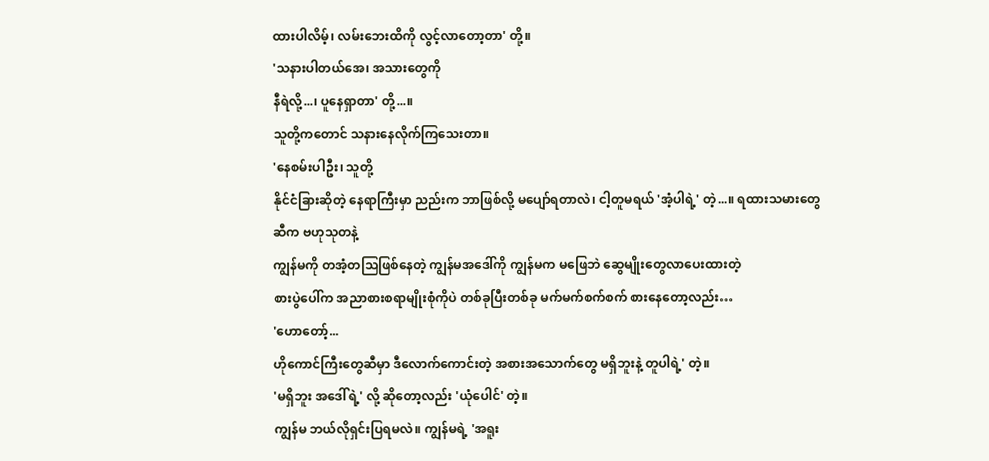ထားပါလိမ့်၊ လမ်းဘေးထိကို လွင့်လာတော့တာ' တို့။
'သနားပါတယ်အေ၊ အသားတွေကို
နီရဲလို့...၊ ပူနေရှာတာ' တို့...။
သူတို့ကတောင် သနားနေလိုက်ကြသေးတာ။
'နေစမ်းပါဦး၊ သူတို့
နိုင်ငံခြားဆိုတဲ့ နေရာကြီးမှာ ညည်းက ဘာဖြစ်လို့ မပျော်ရတာလဲ၊ ငါ့တူမရယ် 'အံ့ပါရဲ့' တဲ့...။ ရထားသမားတွေဆီက ဗဟုသုတနဲ့
ကျွန်မကို တအံ့တသြဖြစ်နေတဲ့ ကျွန်မအဒေါ်ကို ကျွန်မက မဖြေဘဲ ဆွေမျိုးတွေလာပေးထားတဲ့
စားပွဲပေါ်က အညာစားစရာမျိုးစုံကိုပဲ တစ်ခုပြီးတစ်ခု မက်မက်စက်စက် စားနေတော့လည်း…
'ဟောတော့်...
ဟိုကောင်ကြီးတွေဆီမှာ ဒီလောက်ကောင်းတဲ့ အစားအသောက်တွေ မရှိဘူးနဲ့ တူပါရဲ့' တဲ့။
'မရှိဘူး အဒေါ်ရဲ့' လို့ ဆိုတော့လည်း 'ယုံပေါင်' တဲ့။
ကျွန်မ ဘယ်လိုရှင်းပြရမလဲ။ ကျွန်မရဲ့ 'အရူး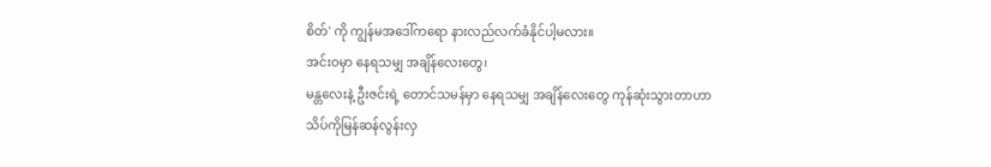စိတ်' ကို ကျွန်မအဒေါ်ကရော နားလည်လက်ခံနိုင်ပါ့မလား။
အင်းဝမှာ နေရသမျှ အချိန်လေးတွေ၊
မန္တလေးနဲ့ ဦးဇင်းရဲ့ တောင်သမန်မှာ နေရသမျှ အချိန်လေးတွေ ကုန်ဆုံးသွားတာဟာ
သိပ်ကိုမြန်ဆန်လွန်းလှ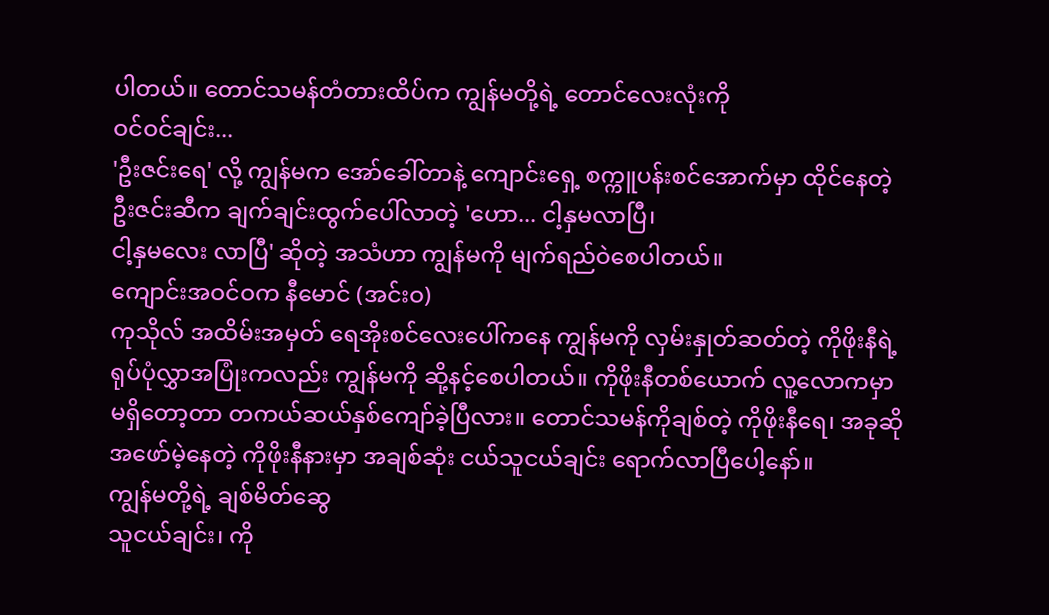ပါတယ်။ တောင်သမန်တံတားထိပ်က ကျွန်မတို့ရဲ့ တောင်လေးလုံးကို
ဝင်ဝင်ချင်း...
'ဦးဇင်းရေ' လို့ ကျွန်မက အော်ခေါ်တာနဲ့ ကျောင်းရှေ့ စက္ကူပန်းစင်အောက်မှာ ထိုင်နေတဲ့
ဦးဇင်းဆီက ချက်ချင်းထွက်ပေါ်လာတဲ့ 'ဟော... ငါ့နှမလာပြီ၊
ငါ့နှမလေး လာပြီ' ဆိုတဲ့ အသံဟာ ကျွန်မကို မျက်ရည်ဝဲစေပါတယ်။
ကျောင်းအဝင်ဝက နီမောင် (အင်းဝ)
ကုသိုလ် အထိမ်းအမှတ် ရေအိုးစင်လေးပေါ်ကနေ ကျွန်မကို လှမ်းနှုတ်ဆတ်တဲ့ ကိုဖိုးနီရဲ့
ရုပ်ပုံလွှာအပြုံးကလည်း ကျွန်မကို ဆို့နင့်စေပါတယ်။ ကိုဖိုးနီတစ်ယောက် လူ့လောကမှာ
မရှိတော့တာ တကယ်ဆယ်နှစ်ကျော်ခဲ့ပြီလား။ တောင်သမန်ကိုချစ်တဲ့ ကိုဖိုးနီရေ၊ အခုဆို
အဖော်မဲ့နေတဲ့ ကိုဖိုးနီနားမှာ အချစ်ဆုံး ငယ်သူငယ်ချင်း ရောက်လာပြီပေါ့နော်။
ကျွန်မတို့ရဲ့ ချစ်မိတ်ဆွေ
သူငယ်ချင်း၊ ကို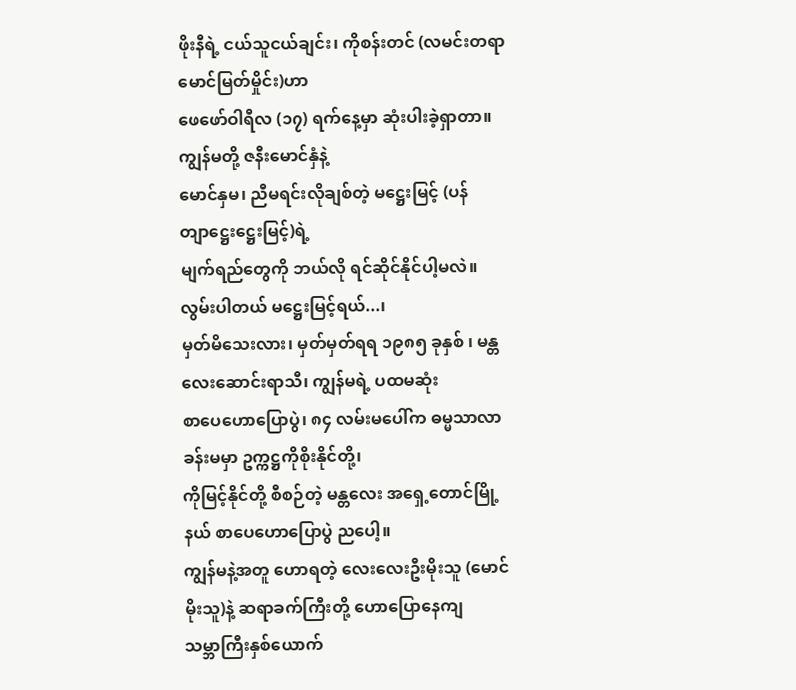ဖိုးနီရဲ့ ငယ်သူငယ်ချင်း၊ ကိုစန်းတင် (လမင်းတရာမောင်မြတ်မှိုင်း)ဟာ
ဖေဖော်ဝါရီလ (၁၇) ရက်နေ့မှာ ဆုံးပါးခဲ့ရှာတာ။ ကျွန်မတို့ ဇနီးမောင်နှံနဲ့
မောင်နှမ၊ ညီမရင်းလိုချစ်တဲ့ မဋ္ဌေးမြင့် (ပန်တျာဋ္ဌေးဋ္ဌေးမြင့်)ရဲ့
မျက်ရည်တွေကို ဘယ်လို ရင်ဆိုင်နိုင်ပါ့မလဲ။
လွမ်းပါတယ် မဋ္ဌေးမြင့်ရယ်...၊
မှတ်မိသေးလား၊ မှတ်မှတ်ရရ ၁၉၈၅ ခုနှစ် ၊ မန္တလေးဆောင်းရာသီ၊ ကျွန်မရဲ့ ပထမဆုံး
စာပေဟောပြောပွဲ၊ ၈၄ လမ်းမပေါ်က ဓမ္မသာလာ ခန်းမမှာ ဥက္ကဋ္ဌကိုစိုးနိုင်တို့၊
ကိုမြင့်နိုင်တို့ စီစဉ်တဲ့ မန္တလေး အရှေ့တောင်မြို့နယ် စာပေဟောပြောပွဲ ညပေါ့။
ကျွန်မနဲ့အတူ ဟောရတဲ့ လေးလေးဦးမိုးသူ (မောင်မိုးသူ)နဲ့ ဆရာခက်ကြီးတို့ ဟောပြောနေကျ
သမ္ဘာကြီးနှစ်ယောက်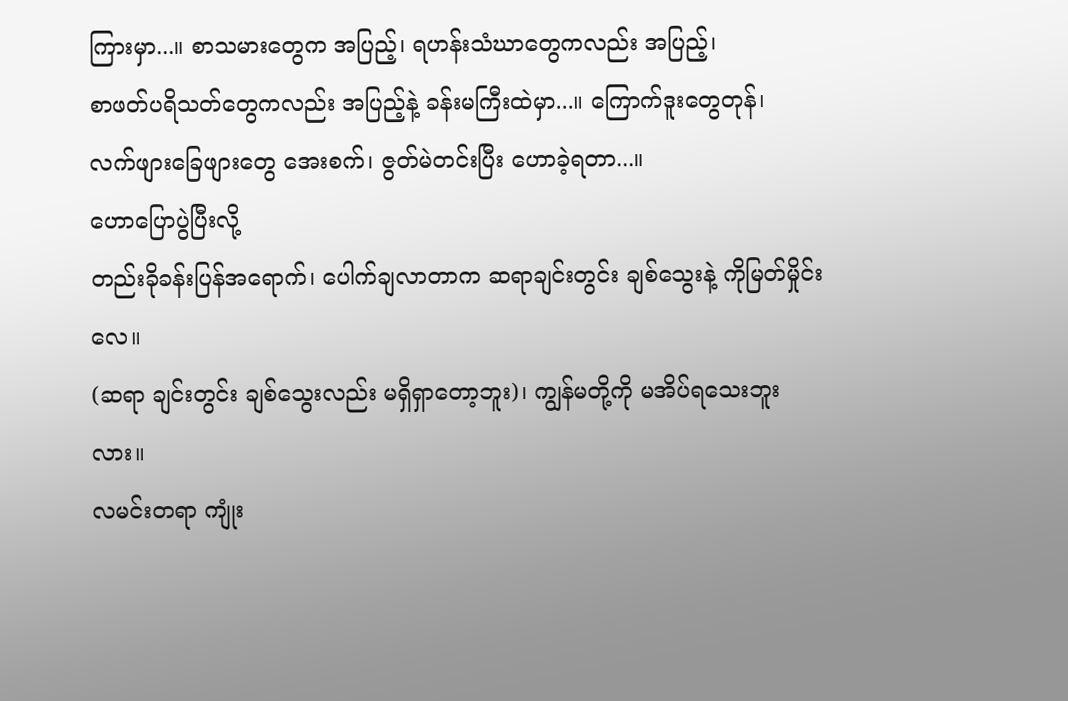ကြားမှာ...။ စာသမားတွေက အပြည့်၊ ရဟန်းသံဃာတွေကလည်း အပြည့်၊
စာဖတ်ပရိသတ်တွေကလည်း အပြည့်နဲ့ ခန်းမကြီးထဲမှာ...။ ကြောက်ဒူးတွေတုန်၊
လက်ဖျားခြေဖျားတွေ အေးစက်၊ ဇွတ်မဲတင်းပြီး ဟောခဲ့ရတာ...။
ဟောပြောပွဲပြီးလို့
တည်းခိုခန်းပြန်အရောက်၊ ပေါက်ချလာတာက ဆရာချင်းတွင်း ချစ်သွေးနဲ့ ကိုမြတ်မှိုင်းလေ။
(ဆရာ ချင်းတွင်း ချစ်သွေးလည်း မရှိရှာတော့ဘူး)၊ ကျွန်မတို့ကို မအိပ်ရသေးဘူးလား။
လမင်းတရာ ကျုံး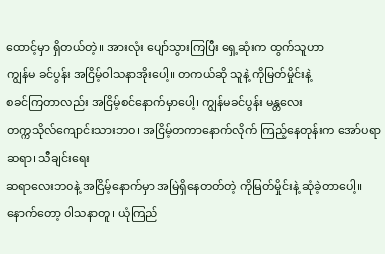ထောင့်မှာ ရှိတယ်တဲ့။ အားလုံး ပျော်သွားကြပြီး ရှေ့ဆုံးက ထွက်သူဟာ
ကျွန်မ ခင်ပွန်း အငြိမ့်ဝါသနာအိုးပေါ့။ တကယ်ဆို သူနဲ့ ကိုမြတ်မှိုင်းနဲ့
စခင်ကြတာလည်း အငြိမ့်စင်နောက်မှာပေါ့၊ ကျွန်မခင်ပွန်း မန္တလေး
တက္ကသိုလ်ကျောင်းသားဘဝ၊ အငြိမ့်တကာနောက်လိုက် ကြည့်နေတုန်းက အော်ပရာ ဆရာ၊ သီချင်းရေး
ဆရာလေးဘဝနဲ့ အငြိမ့်နောက်မှာ အမြဲရှိနေတတ်တဲ့ ကိုမြတ်မှိုင်းနဲ့ ဆုံခဲ့တာပေါ့။
နောက်တော့ ဝါသနာတူ၊ ယုံကြည်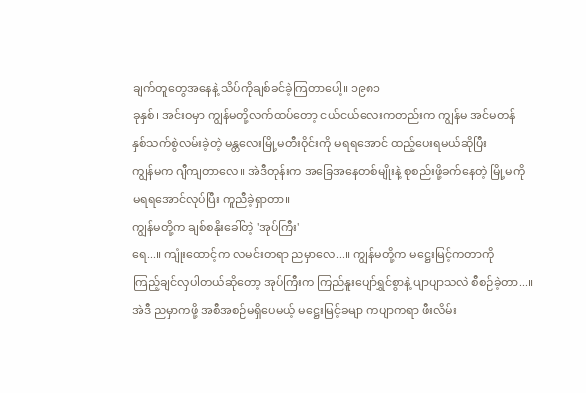ချက်တူတွေအနေနဲ့ သိပ်ကိုချစ်ခင်ခဲ့ကြတာပေါ့။ ၁၉၈၁
ခုနှစ်၊ အင်းဝမှာ ကျွန်မတို့လက်ထပ်တော့ ငယ်ငယ်လေးကတည်းက ကျွန်မ အင်မတန်
နှစ်သက်စွဲလမ်းခဲ့တဲ့ မန္တလေးမြို့မတီးဝိုင်းကို မရရအောင် ထည့်ပေးရမယ်ဆိုပြီး
ကျွန်မက ဂျီကျတာလေ။ အဲဒီတုန်းက အခြေအနေတစ်မျိုးနဲ့ စုစည်းဖို့ခက်နေတဲ့ မြို့မကို
မရရအောင်လုပ်ပြီး ကူညီခဲ့ရှာတာ။
ကျွန်မတို့က ချစ်စနိုးခေါ်တဲ့ 'အုပ်ကြီး'
ရေ...။ ကျုံးထောင့်က လမင်းတရာ ညမှာလေ...။ ကျွန်မတို့က မဋ္ဌေးမြင့်ကတာကို
ကြည့်ချင်လှပါတယ်ဆိုတော့ အုပ်ကြီးက ကြည်နူးပျော်ရွှင်စွာနဲ့ ပျာပျာသလဲ စီစဉ်ခဲ့တာ...။
အဲဒီ ညမှာကဖို့ အစီအစဉ်မရှိပေမယ့် မဋ္ဌေးမြင့်ခမျာ ကပျာကရာ ဖီးလိမ်း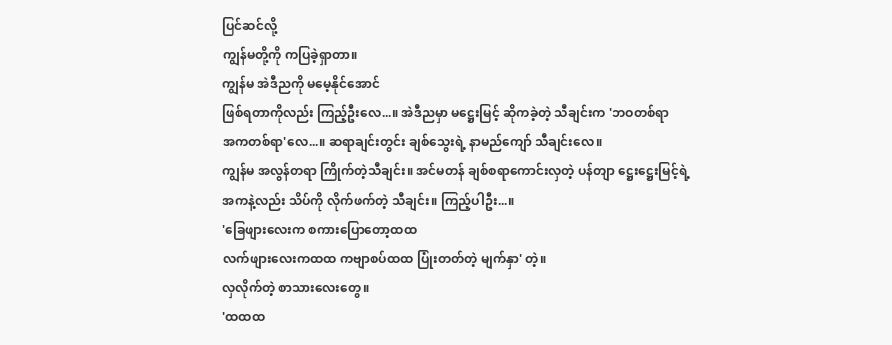ပြင်ဆင်လို့
ကျွန်မတို့ကို ကပြခဲ့ရှာတာ။
ကျွန်မ အဲဒီညကို မမေ့နိုင်အောင်
ဖြစ်ရတာကိုလည်း ကြည့်ဦးလေ...။ အဲဒီညမှာ မဋ္ဌေးမြင့် ဆိုကခဲ့တဲ့ သီချင်းက 'ဘဝတစ်ရာ
အကတစ်ရာ'လေ...။ ဆရာချင်းတွင်း ချစ်သွေးရဲ့ နာမည်ကျော် သီချင်းလေ။
ကျွန်မ အလွန်တရာ ကြိုက်တဲ့သီချင်း။ အင်မတန် ချစ်စရာကောင်းလှတဲ့ ပန်တျာ ဋ္ဌေးဋ္ဌေးမြင့်ရဲ့
အကနဲ့လည်း သိပ်ကို လိုက်ဖက်တဲ့ သီချင်း။ ကြည့်ပါဦး...။
'ခြေဖျားလေးက စကားပြောတော့ထထ
လက်ဖျားလေးကထထ ကဗျာစပ်ထထ ပြုံးတတ်တဲ့ မျက်နှာ' တဲ့။
လှလိုက်တဲ့ စာသားလေးတွေ။
'ထထထ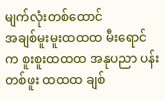မျက်လုံးတစ်ထောင်
အချစ်မူးမူးထထထ မီးရောင်က စူးစူးထထထ အနုပညာ ပန်းတစ်ဖူး ထထထ ချစ်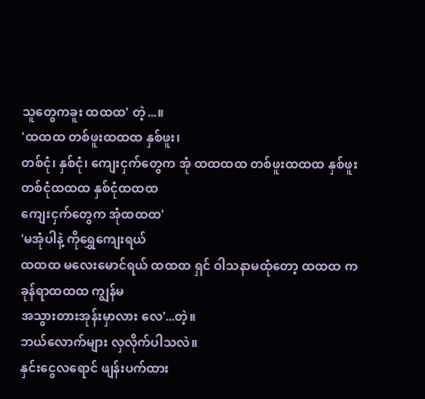သူတွေကခူး ထထထ' တဲ့...။
'ထထထ တစ်ဖူးထထထ နှစ်ဖူး၊
တစ်ငုံ၊ နှစ်ငုံ၊ ကျေးငှက်တွေက အုံ ထထထထ တစ်ဖူးထထထ နှစ်ဖူး တစ်ငုံထထထ နှစ်ငုံထထထ
ကျေးငှက်တွေက အုံထထထ'
'မအုံပါနဲ့ ကိုရွှေကျေးရယ်
ထထထ မလေးမောင်ရယ် ထထထ ရှင် ဝါသနာမထုံတော့ ထထထ ကခုန်ရာထထထ ကျွန်မ
အသွားတားအုန်းမှာလား လေ'...တဲ့။
ဘယ်လောက်များ လှလိုက်ပါသလဲ။
နှင်းငွေလရောင် ဖျန်းပက်ထား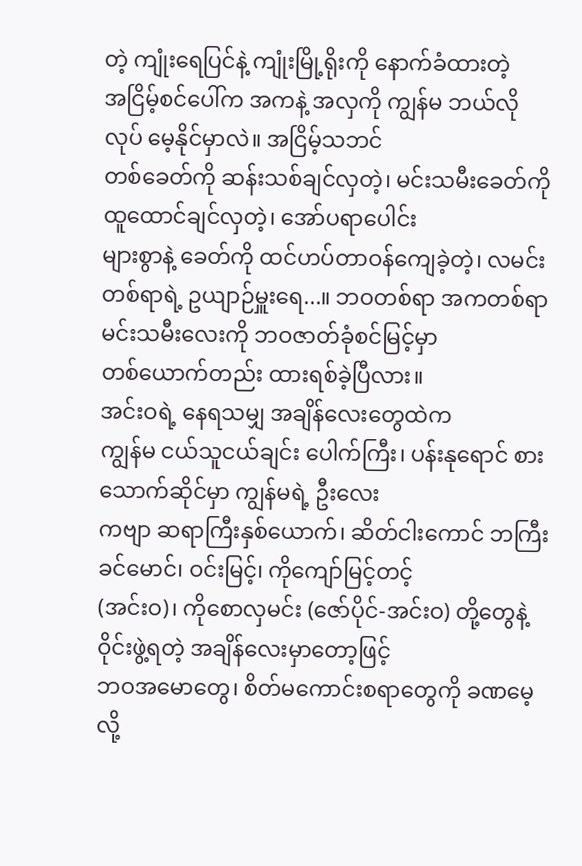တဲ့ ကျုံးရေပြင်နဲ့ ကျုံးမြို့ရိုးကို နောက်ခံထားတဲ့
အငြိမ့်စင်ပေါ်က အကနဲ့ အလှကို ကျွန်မ ဘယ်လိုလုပ် မေ့နိုင်မှာလဲ။ အငြိမ့်သဘင်
တစ်ခေတ်ကို ဆန်းသစ်ချင်လှတဲ့၊ မင်းသမီးခေတ်ကို ထူထောင်ချင်လှတဲ့၊ အော်ပရာပေါင်း
များစွာနဲ့ ခေတ်ကို ထင်ဟပ်တာဝန်ကျေခဲ့တဲ့၊ လမင်းတစ်ရာရဲ့ ဥယျာဉ်မှူးရေ...။ ဘဝတစ်ရာ အကတစ်ရာ မင်းသမီးလေးကို ဘဝဇာတ်ခုံစင်မြင့်မှာ
တစ်ယောက်တည်း ထားရစ်ခဲ့ပြီလား။
အင်းဝရဲ့ နေရသမျှ အချိန်လေးတွေထဲက
ကျွန်မ ငယ်သူငယ်ချင်း ပေါက်ကြီး၊ ပန်းနုရောင် စားသောက်ဆိုင်မှာ ကျွန်မရဲ့ ဦးလေး
ကဗျာ ဆရာကြီးနှစ်ယောက်၊ ဆိတ်ငါးကောင် ဘကြီးခင်မောင်၊ ဝင်းမြင့်၊ ကိုကျော်မြင့်တင့်
(အင်းဝ)၊ ကိုစောလှမင်း (ဇော်ပိုင်-အင်းဝ) တို့တွေနဲ့ ဝိုင်းဖွဲ့ရတဲ့ အချိန်လေးမှာတော့ဖြင့်
ဘဝအမောတွေ၊ စိတ်မကောင်းစရာတွေကို ခဏမေ့လို့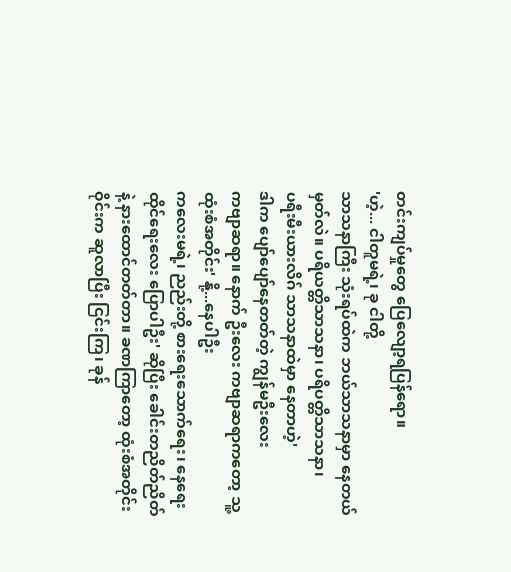တင်းကျပ်မှုတွေ ပြေလျော့ရပြန်ရော။
'ဟဲ့... ငါတူမရဲ့၊ ခု ငါတို့
သာသနာကြီး သုံးရပ်ထဲက ဘယ်သာသနာမှာ နေတယ်မှတ်လဲ။ ပရိယတ္တိသာသနာ၊ ပရိပတ္တိသာသနာ၊
ပရီးမီးယားလိဂ် သာသနာထဲမှာ နေတာဟဲ့'
ဒါက ပျော်ပျော်နေတတ်တဲ့ ကျွန်မဦးလေး
ကဗျာဆရာ။ နောက် ဦးလေး ကဗျာဆရာကတော့ သူ့ထုံးစံအတိုင်း' နို့...နေပါဦး
ကလေးမရဲ့၊ ညည်းတို့ စားရေးသောက်ရေး၊ နေရေးထိုင်ရေးလေး ပြောပါဦး' ဆိုပြီး ခေါင်းတညိတ်ညိတ်နဲ့ နားထောင်တတ်တာ။ ခဏကြာတော့ ထုံးစံအတိုင်း
ဝိုင်းက ဆူလာပြီး ငြင်းကြ၊ ခုန်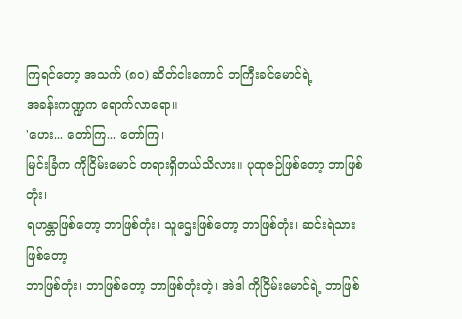ကြရင်တော့ အသက် (၈ဝ) ဆိတ်ငါးကောင် ဘကြီးခင်မောင်ရဲ့
အခန်းကဏ္ဍက ရောက်လာရော။
'ဟေး... တော်ကြ... တော်ကြ၊
မြင်းခြံက ကိုငြိမ်းမောင် တရားရှိတယ်သိလား။ ပုထုဇဉ်ဖြစ်တော့ ဘာဖြစ်တုံး၊
ရဟန္တာဖြစ်တော့ ဘာဖြစ်တုံး၊ သူဌေးဖြစ်တော့ ဘာဖြစ်တုံး၊ ဆင်းရဲသားဖြစ်တော့
ဘာဖြစ်တုံး၊ ဘာဖြစ်တော့ ဘာဖြစ်တုံးတဲ့၊ အဲဒါ ကိုငြိမ်းမောင်ရဲ့ ဘာဖြစ်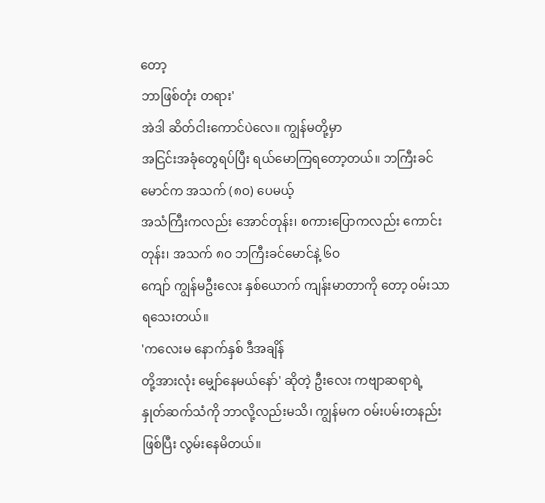တော့
ဘာဖြစ်တုံး တရား'
အဲဒါ ဆိတ်ငါးကောင်ပဲလေ။ ကျွန်မတို့မှာ
အငြင်းအခုံတွေရပ်ပြီး ရယ်မောကြရတော့တယ်။ ဘကြီးခင်မောင်က အသက် (၈ဝ) ပေမယ့်
အသံကြီးကလည်း အောင်တုန်း၊ စကားပြောကလည်း ကောင်းတုန်း၊ အသက် ၈ဝ ဘကြီးခင်မောင်နဲ့ ၆ဝ
ကျော် ကျွန်မဦးလေး နှစ်ယောက် ကျန်းမာတာကို တော့ ဝမ်းသာရသေးတယ်။
'ကလေးမ နောက်နှစ် ဒီအချိန်
တို့အားလုံး မျှော်နေမယ်နော်' ဆိုတဲ့ ဦးလေး ကဗျာဆရာရဲ့
နှုတ်ဆက်သံကို ဘာလို့လည်းမသိ၊ ကျွန်မက ဝမ်းပမ်းတနည်းဖြစ်ပြီး လွမ်းနေမိတယ်။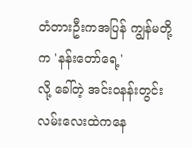တံတားဦးကအပြန် ကျွန်မတို့က 'နန်းတော်ရေ့'
လို့ ခေါ်တဲ့ အင်းဝနန်းတွင်းလမ်းလေးထဲကနေ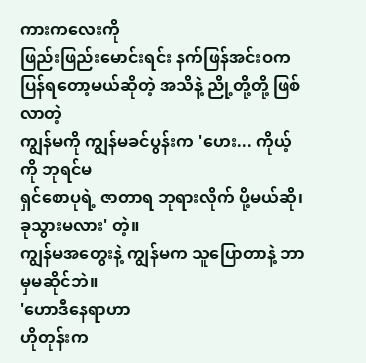ကားကလေးကို
ဖြည်းဖြည်းမောင်းရင်း နက်ဖြန်အင်းဝက ပြန်ရတော့မယ်ဆိုတဲ့ အသိနဲ့ ညို့တို့တို့ ဖြစ်လာတဲ့
ကျွန်မကို ကျွန်မခင်ပွန်းက 'ဟေး... ကိုယ့်ကို ဘုရင်မ
ရှင်စောပုရဲ့ ဇာတာရ ဘုရားလိုက် ပို့မယ်ဆို၊ ခုသွားမလား' တဲ့။
ကျွန်မအတွေးနဲ့ ကျွန်မက သူပြောတာနဲ့ ဘာမှမဆိုင်ဘဲ။
'ဟောဒီနေရာဟာ
ဟိုတုန်းက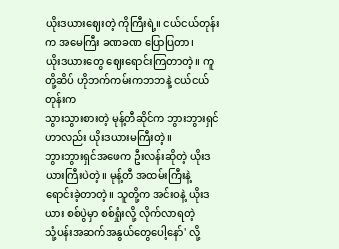ယိုးဒယားဈေးတဲ့ ကိုကြီးရဲ့။ ငယ်ငယ်တုန်းက အမေကြီး ခဏခဏ ပြောပြတာ၊
ယိုးဒယားတွေ ဈေးရောင်းကြတာတဲ့။ ကူတို့ဆိပ် ဟိုဘက်ကမ်းကဘဘနဲ့ ငယ်ငယ်တုန်းက
သွားသွားစားတဲ့ မုန့်တီဆိုင်က ဘွားဘွားရှင်ဟာလည်း ယိုးဒယားမကြီးတဲ့။
ဘွားဘွားရှင်အဖေက ဦးလန်းဆိုတဲ့ ယိုးဒယားကြီးပဲတဲ့။ မုန့်တီ အထမ်းကြီးနဲ့
ရောင်းခဲ့တာတဲ့။ သူတို့က အင်းဝနဲ့ ယိုးဒယား စစ်ပွဲမှာ စစ်ရှုံးလို့ လိုက်လာရတဲ့
သုံ့ပန်းအဆက်အနွယ်တွေပေါ့နော်' လို့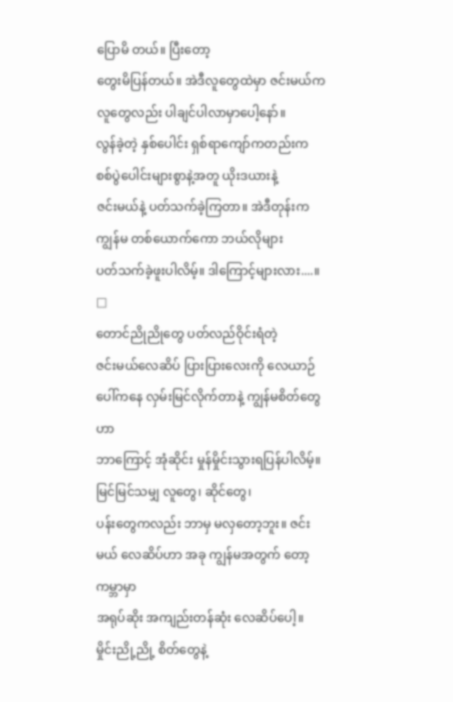ပြောမိ တယ်။ ပြီးတော့
တွေးမိပြန်တယ်။ အဲဒီလူတွေထဲမှာ ဇင်းမယ်က လူတွေလည်း ပါချင်ပါလာမှာပေါ့နော်။
လွန်ခဲ့တဲ့ နှစ်ပေါင်း ရှစ်ရာကျော်ကတည်းက စစ်ပွဲပေါင်းများစွာနဲ့အတူ ယိုးဒယားနဲ့
ဇင်းမယ်နဲ့ ပတ်သက်ခဲ့ကြတာ။ အဲဒီတုန်းက ကျွန်မ တစ်ယောက်ကော ဘယ်လိုများ
ပတ်သက်ခဲ့ဖူးပါလိမ့်။ ဒါကြောင့်များလား....။
□
တောင်ညိုညိုတွေ ပတ်လည်ဝိုင်းရံတဲ့
ဇင်းမယ်လေဆိပ် ပြားပြားလေးကို လေယာဉ်ပေါ်ကနေ လှမ်းမြင်လိုက်တာနဲ့ ကျွန်မစိတ်တွေဟာ
ဘာကြောင့် အုံဆိုင်း မှုန်မှိုင်းသွားရပြန်ပါလိမ့်။ မြင်မြင်သမျှ လူတွေ၊ ဆိုင်တွေ၊
ပန်းတွေကလည်း ဘာမှ မလှတော့ဘူး။ ဇင်းမယ် လေဆိပ်ဟာ အခု ကျွန်မအတွက် တော့ ကမ္ဘာမှာ
အရုပ်ဆိုး အကျည်းတန်ဆုံး လေဆိပ်ပေါ့။ မှိုင်းညို့ညို့ စိတ်တွေနဲ့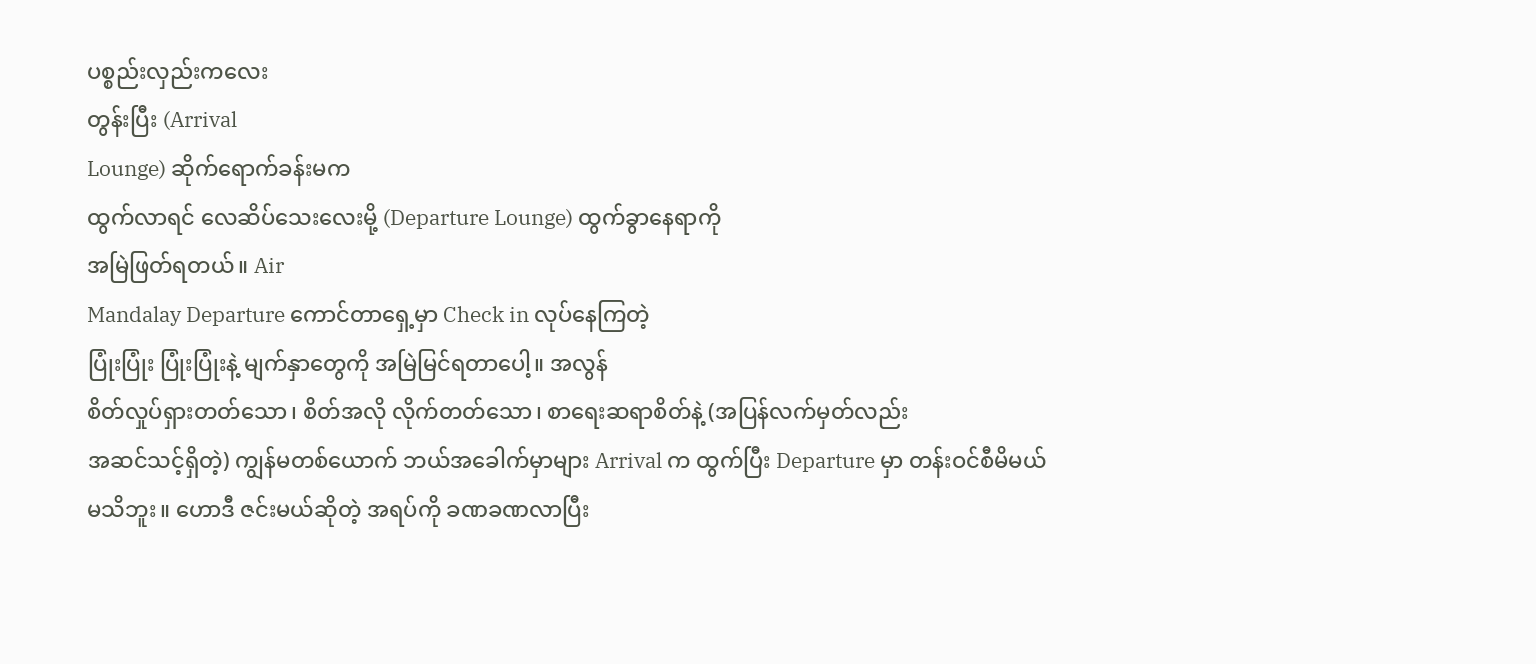ပစ္စည်းလှည်းကလေး
တွန်းပြီး (Arrival
Lounge) ဆိုက်ရောက်ခန်းမက
ထွက်လာရင် လေဆိပ်သေးလေးမို့ (Departure Lounge) ထွက်ခွာနေရာကို
အမြဲဖြတ်ရတယ်။ Air
Mandalay Departure ကောင်တာရှေ့မှာ Check in လုပ်နေကြတဲ့
ပြုံးပြုံး ပြုံးပြုံးနဲ့ မျက်နှာတွေကို အမြဲမြင်ရတာပေါ့။ အလွန်
စိတ်လှုပ်ရှားတတ်သော၊ စိတ်အလို လိုက်တတ်သော၊ စာရေးဆရာစိတ်နဲ့ (အပြန်လက်မှတ်လည်း
အဆင်သင့်ရှိတဲ့) ကျွန်မတစ်ယောက် ဘယ်အခေါက်မှာများ Arrival က ထွက်ပြီး Departure မှာ တန်းဝင်စီမိမယ်
မသိဘူး။ ဟောဒီ ဇင်းမယ်ဆိုတဲ့ အရပ်ကို ခဏခဏလာပြီး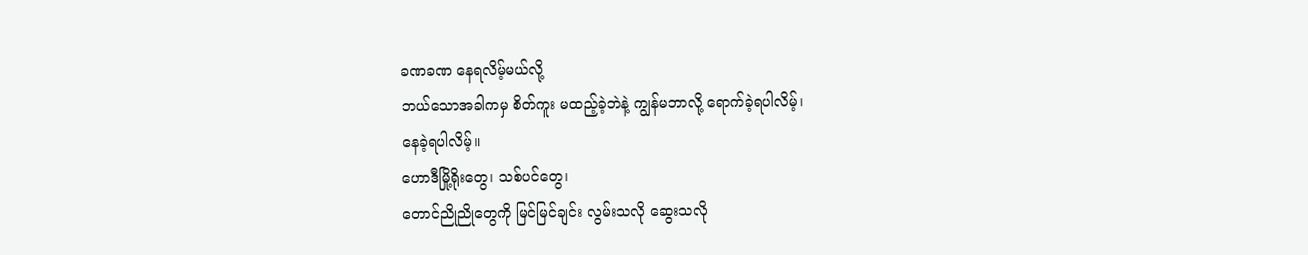ခဏခဏ နေရလိမ့်မယ်လို့
ဘယ်သောအခါကမှ စိတ်ကူး မထည့်ခဲ့ဘဲနဲ့ ကျွန်မဘာလို့ ရောက်ခဲ့ရပါလိမ့်၊
နေခဲ့ရပါလိမ့်။
ဟောဒီမြို့ရိုးတွေ၊ သစ်ပင်တွေ၊
တောင်ညိုညိုတွေကို မြင်မြင်ချင်း လွမ်းသလို ဆွေးသလို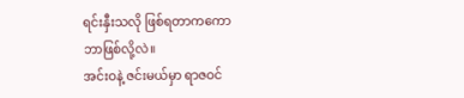ရင်းနှီးသလို ဖြစ်ရတာကကော
ဘာဖြစ်လို့လဲ။
အင်းဝနဲ့ ဇင်းမယ်မှာ ရာဇဝင်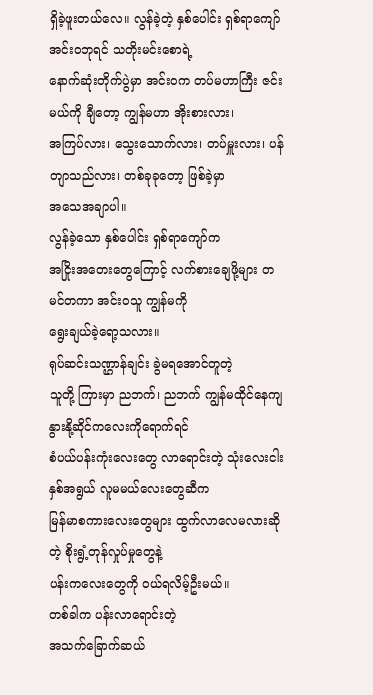ရှိခဲ့ဖူးတယ်လေ။ လွန်ခဲ့တဲ့ နှစ်ပေါင်း ရှစ်ရာကျော် အင်းဝဘုရင် သတိုးမင်းစောရဲ့
နောက်ဆုံးတိုက်ပွဲမှာ အင်းဝက တပ်မဟာကြီး ဇင်းမယ်ကို ချီတော့ ကျွန်မဟာ အိုးစားလား၊
အကြပ်လား၊ သွေးသောက်လား၊ တပ်မှူးလား၊ ပန်တျာသည်လား၊ တစ်ခုခုတော့ ဖြစ်ခဲ့မှာ
အသေအချာပါ။
လွန်ခဲ့သော နှစ်ပေါင်း ရှစ်ရာကျော်က
အငြိုးအတေးတွေကြောင့် လက်စားချေဖို့များ တမင်တကာ အင်းဝသူ ကျွန်မကို
ရွေးချယ်ခဲ့ရော့သလား။
ရုပ်ဆင်းသဏ္ဌာန်ချင်း ခွဲမရအောင်တူတဲ့
သူတို့ ကြားမှာ ညဘက်၊ ညဘက် ကျွန်မထိုင်နေကျ နွားနို့ဆိုင်ကလေးကိုရောက်ရင်
စံပယ်ပန်းကုံးလေးတွေ လာရောင်းတဲ့ သုံးလေးငါးနှစ်အရွယ် လူမမယ်လေးတွေဆီက
မြန်မာစကားလေးတွေများ ထွက်လာလေမလားဆိုတဲ့ စိုးရွံ့တုန်လှုပ်မှုတွေနဲ့
ပန်းကလေးတွေကို ဝယ်ရလိမ့်ဦးမယ်။
တစ်ခါက ပန်းလာရောင်းတဲ့
အသက်ခြောက်ဆယ်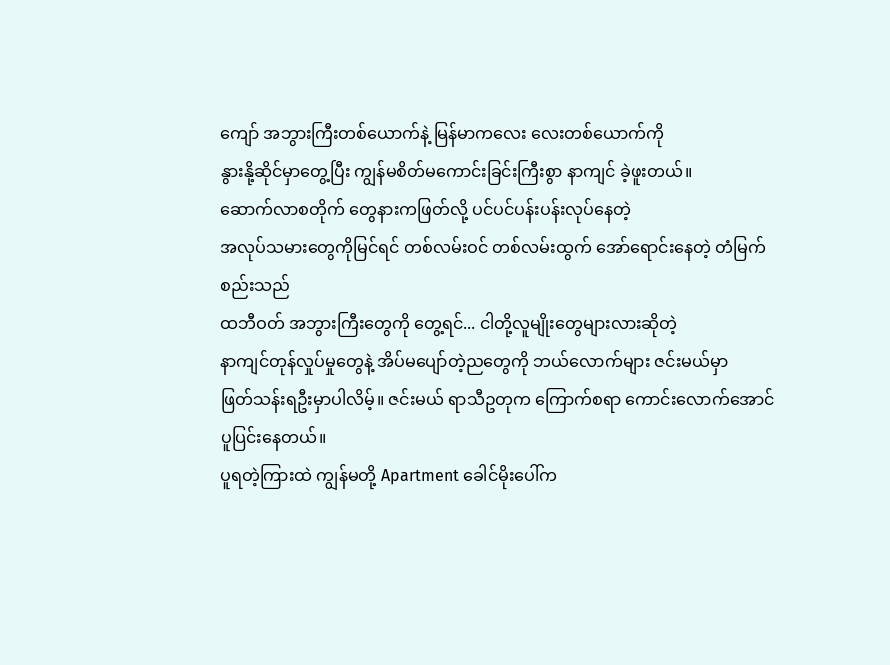ကျော် အဘွားကြီးတစ်ယောက်နဲ့ မြန်မာကလေး လေးတစ်ယောက်ကို
နွားနို့ဆိုင်မှာတွေ့ပြီး ကျွန်မစိတ်မကောင်းခြင်းကြီးစွာ နာကျင် ခဲ့ဖူးတယ်။
ဆောက်လာစတိုက် တွေနားကဖြတ်လို့ ပင်ပင်ပန်းပန်းလုပ်နေတဲ့
အလုပ်သမားတွေကိုမြင်ရင် တစ်လမ်းဝင် တစ်လမ်းထွက် အော်ရောင်းနေတဲ့ တံမြက်စည်းသည်
ထဘီဝတ် အဘွားကြီးတွေကို တွေ့ရင်... ငါတို့လူမျိုးတွေများလားဆိုတဲ့
နာကျင်တုန်လှုပ်မှုတွေနဲ့ အိပ်မပျော်တဲ့ညတွေကို ဘယ်လောက်များ ဇင်းမယ်မှာ
ဖြတ်သန်းရဦးမှာပါလိမ့်။ ဇင်းမယ် ရာသီဥတုက ကြောက်စရာ ကောင်းလောက်အောင်
ပူပြင်းနေတယ်။
ပူရတဲ့ကြားထဲ ကျွန်မတို့ Apartment ခေါင်မိုးပေါ်က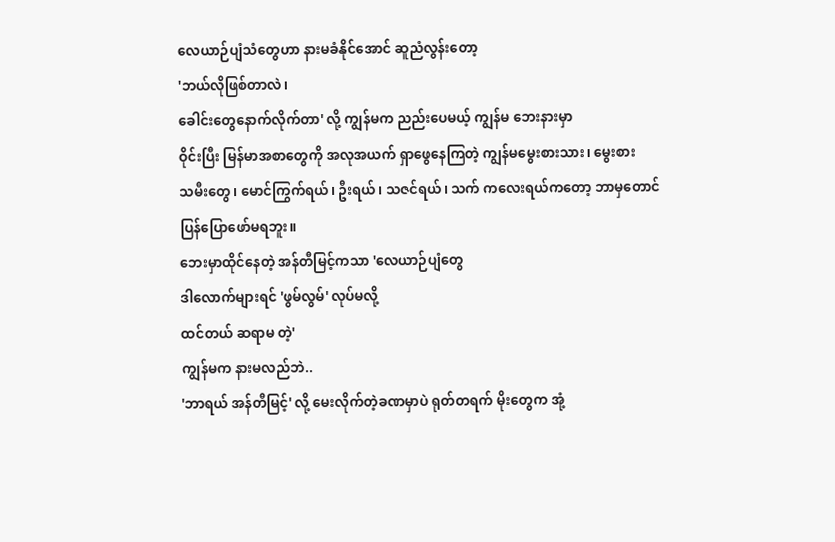လေယာဉ်ပျံသံတွေဟာ နားမခံနိုင်အောင် ဆူညံလွန်းတော့
'ဘယ်လိုဖြစ်တာလဲ၊
ခေါင်းတွေနောက်လိုက်တာ' လို့ ကျွန်မက ညည်းပေမယ့် ကျွန်မ ဘေးနားမှာ
ဝိုင်းပြီး မြန်မာအစာတွေကို အလုအယက် ရှာဖွေနေကြတဲ့ ကျွန်မမွေးစားသား၊ မွေးစား
သမီးတွေ၊ မောင်ကြွက်ရယ်၊ ဦးရယ်၊ သဇင်ရယ်၊ သက် ကလေးရယ်ကတော့ ဘာမှတောင်
ပြန်ပြောဖော်မရဘူး။
ဘေးမှာထိုင်နေတဲ့ အန်တီမြင့်ကသာ 'လေယာဉ်ပျံတွေ
ဒါလောက်များရင် 'ဖွမ်လွမ်' လုပ်မလို့
ထင်တယ် ဆရာမ တဲ့'
ကျွန်မက နားမလည်ဘဲ..
'ဘာရယ် အန်တီမြင့်' လို့ မေးလိုက်တဲ့ခဏမှာပဲ ရုတ်တရက် မိုးတွေက အုံ့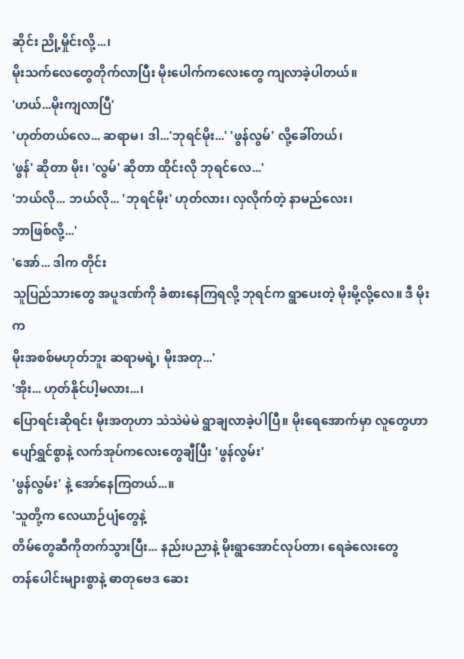ဆိုင်း ညို့မှိုင်းလို့...၊
မိုးသက်လေတွေတိုက်လာပြီး မိုးပေါက်ကလေးတွေ ကျလာခဲ့ပါတယ်။
'ဟယ်...မိုးကျလာပြီ'
'ဟုတ်တယ်လေ... ဆရာမ၊ ဒါ...'ဘုရင်မိုး...' 'ဖွန်လွမ်' လို့ခေါ်တယ်၊
'ဖွန်' ဆိုတာ မိုး၊ 'လွမ်' ဆိုတာ ထိုင်းလို ဘုရင်လေ...'
'ဘယ်လို... ဘယ်လို... 'ဘုရင်မိုး' ဟုတ်လား၊ လှလိုက်တဲ့ နာမည်လေး၊
ဘာဖြစ်လို့...'
'အော်... ဒါက တိုင်း
သူပြည်သားတွေ အပူဒဏ်ကို ခံစားနေကြရလို့ ဘုရင်က ရွာပေးတဲ့ မိုးမို့လို့လေ။ ဒီ မိုးက
မိုးအစစ်မဟုတ်ဘူး ဆရာမရဲ့၊ မိုးအတု...'
'အိုး... ဟုတ်နိုင်ပါ့မလား...၊
ပြောရင်းဆိုရင်း မိုးအတုဟာ သဲသဲမဲမဲ ရွာချလာခဲ့ပါပြီ။ မိုးရေအောက်မှာ လူတွေဟာ
ပျော်ရွှင်စွာနဲ့ လက်အုပ်ကလေးတွေချီပြီး 'ဖွန်လွမ်း'
'ဖွန်လွမ်း' နဲ့ အော်နေကြတယ်...။
'သူတို့က လေယာဉ်ပျံတွေနဲ့
တိမ်တွေဆီကိုတက်သွားပြီး... နည်းပညာနဲ့ မိုးရွာအောင်လုပ်တာ၊ ရေခဲလေးတွေ
တန်ပေါင်းများစွာနဲ့ ဓာတုဗေဒ ဆေး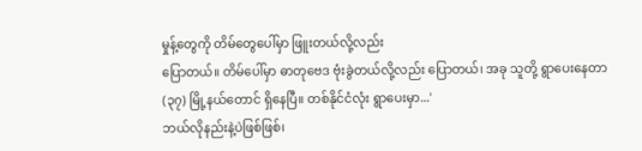မှုန့်တွေကို တိမ်တွေပေါ်မှာ ဖြူးတယ်လို့လည်း
ပြောတယ်။ တိမ်ပေါ်မှာ ဓာတုဗေဒ ဗုံးခွဲတယ်လို့လည်း ပြောတယ်၊ အခု သူတို့ ရွာပေးနေတာ
(၃၇) မြို့နယ်တောင် ရှိနေပြီ။ တစ်နိုင်ငံလုံး ရွာပေးမှာ...'
ဘယ်လိုနည်းနဲ့ပဲဖြစ်ဖြစ်၊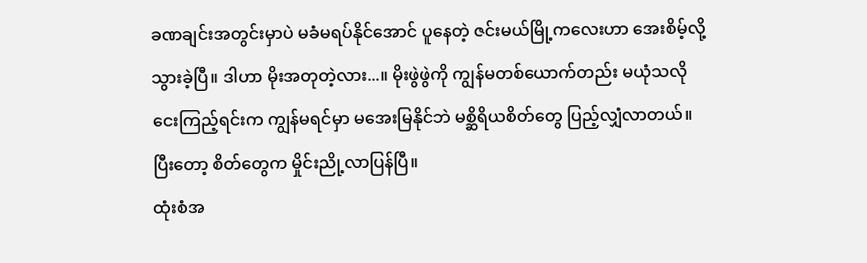ခဏချင်းအတွင်းမှာပဲ မခံမရပ်နိုင်အောင် ပူနေတဲ့ ဇင်းမယ်မြို့ကလေးဟာ အေးစိမ့်လို့
သွားခဲ့ပြီ။ ဒါဟာ မိုးအတုတဲ့လား...။ မိုးဖွဲဖွဲကို ကျွန်မတစ်ယောက်တည်း မယုံသလို
ငေးကြည့်ရင်းက ကျွန်မရင်မှာ မအေးမြနိုင်ဘဲ မစ္ဆိရိယစိတ်တွေ ပြည့်လျှံလာတယ်။
ပြီးတော့ စိတ်တွေက မှိုင်းညို့လာပြန်ပြီ။
ထုံးစံအ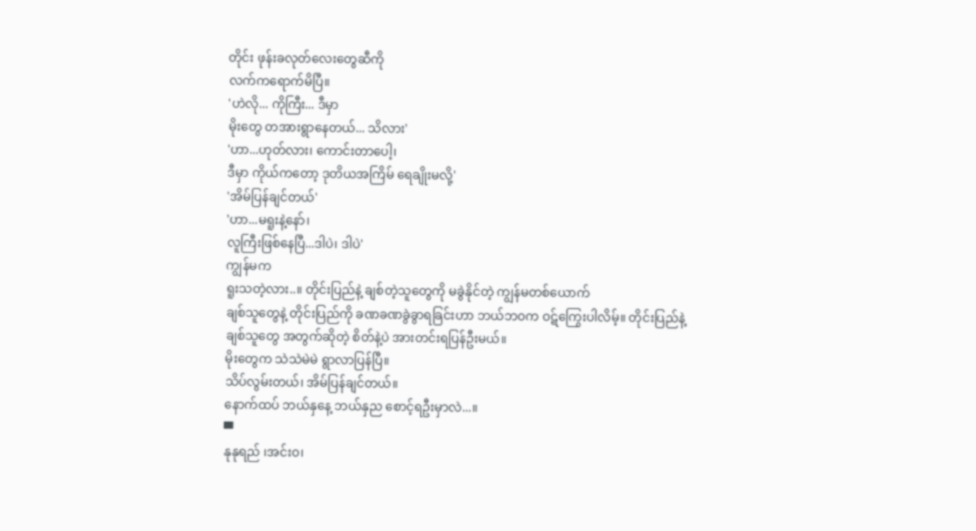တိုင်း ဖုန်းခလုတ်လေးတွေဆီကို
လက်ကရောက်မိပြီ။
'ဟဲလို... ကိုကြီး... ဒီမှာ
မိုးတွေ တအားရွာနေတယ်... သိလား'
'ဟာ...ဟုတ်လား၊ ကောင်းတာပေါ့၊
ဒီမှာ ကိုယ်ကတော့ ဒုတိယအကြိမ် ရေချိုးမလို့'
'အိမ်ပြန်ချင်တယ်'
'ဟာ...မရူးနဲ့နော်၊
လူကြီးဖြစ်နေပြီ...ဒါပဲ၊ ဒါပဲ'
ကျွန်မက
ရူးသတဲ့လား..။ တိုင်းပြည်နဲ့ ချစ်တဲ့သူတွေကို မခွဲနိုင်တဲ့ ကျွန်မတစ်ယောက်
ချစ်သူတွေနဲ့ တိုင်းပြည်ကို ခဏခဏခွဲခွာရခြင်းဟာ ဘယ်ဘဝက ဝဋ်ကြွေးပါလိမ့်။ တိုင်းပြည်နဲ့
ချစ်သူတွေ အတွက်ဆိုတဲ့ စိတ်နဲ့ပဲ အားတင်းရပြန်ဦးမယ်။
မိုးတွေက သဲသဲမဲမဲ ရွာလာပြန်ပြီ။
သိပ်လွမ်းတယ်၊ အိမ်ပြန်ချင်တယ်။
နောက်ထပ် ဘယ်နှနေ့ ဘယ်နှည စောင့်ရဦးမှာလဲ...။
▀
နုနုရည် ၊အင်းဝ၊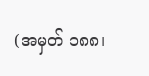(အမှတ် ၁၈၈၊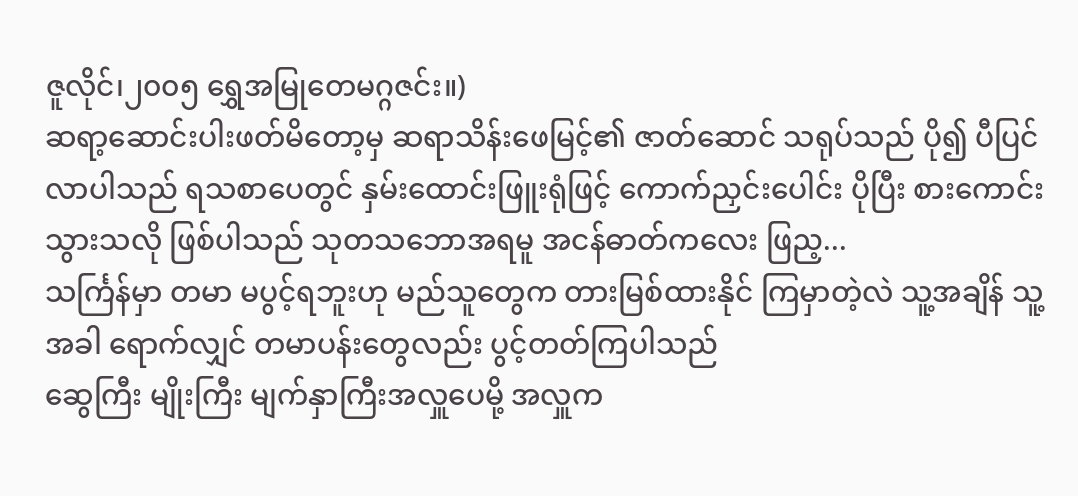ဇူလိုင်၊၂၀၀၅ ရွှေအမြုတေမဂ္ဂဇင်း။)
ဆရာ့ဆောင်းပါးဖတ်မိတော့မှ ဆရာသိန်းဖေမြင့်၏ ဇာတ်ဆောင် သရုပ်သည် ပို၍ ပီပြင်လာပါသည် ရသစာပေတွင် နှမ်းထောင်းဖြူးရုံဖြင့် ကောက်ညှင်းပေါင်း ပိုပြီး စားကောင်းသွားသလို ဖြစ်ပါသည် သုတသဘောအရမူ အငန်ဓာတ်ကလေး ဖြည့...
သင်္ကြန်မှာ တမာ မပွင့်ရဘူးဟု မည်သူတွေက တားမြစ်ထားနိုင် ကြမှာတဲ့လဲ သူ့အချိန် သူ့အခါ ရောက်လျှင် တမာပန်းတွေလည်း ပွင့်တတ်ကြပါသည်
ဆွေကြီး မျိုးကြီး မျက်နှာကြီးအလှူပေမို့ အလှူက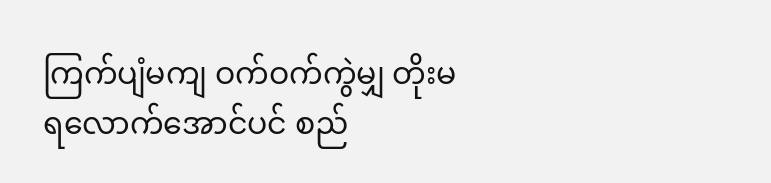ကြက်ပျံမကျ ဝက်ဝက်ကွဲမျှ တိုးမရလောက်အောင်ပင် စည်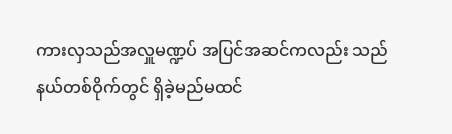ကားလှသည်အလှူမဏ္ဍပ် အပြင်အဆင်ကလည်း သည်နယ်တစ်ဝိုက်တွင် ရှိခဲ့မည်မထင်